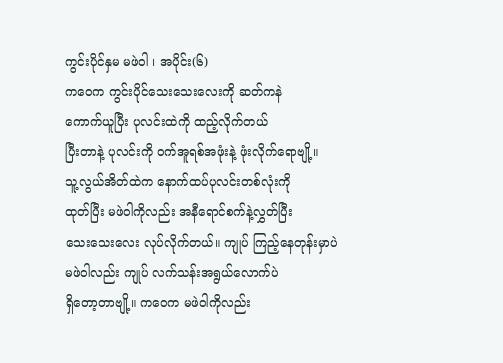ကွင်းပိုင်နှမ မဖဲဝါ ၊ အပိုင်း(၆)
ကဝေက ကွင်းပိုင်သေးသေးလေးကို ဆတ်ကနဲ
ကောက်ယူပြီး ပုလင်းထဲကို ထည့်လိုက်တယ်
ပြီးတာနဲ့ ပုလင်းကို ဝက်အူရစ်အဖုံးနဲ့ ဖုံးလိုက်ရောဗျို့။
သူ့လွယ်အိတ်ထဲက နောက်ထပ်ပုလင်းတစ်လုံးကို
ထုတ်ပြီး မဖဲဝါကိုလည်း အနီရောင်စက်နဲ့လွှတ်ပြီး
သေးသေးလေး လုပ်လိုက်တယ်။ ကျုပ် ကြည့်နေတုန်းမှာပဲ
မဖဲဝါလည်း ကျုပ် လက်သန်းအရွယ်လောက်ပဲ
ရှိတော့တာဗျို့။ ကဝေက မဖဲဝါကိုလည်း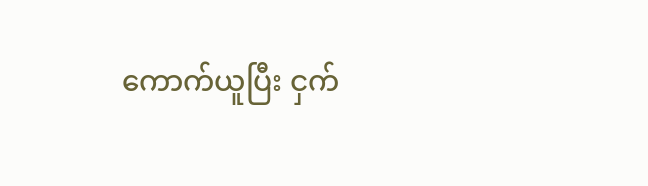ကောက်ယူပြီး ငှက်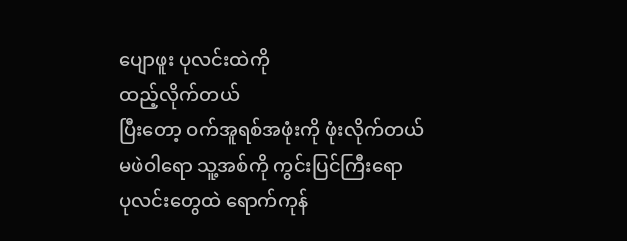ပျောဖူး ပုလင်းထဲကို
ထည့်လိုက်တယ်
ပြီးတော့ ဝက်အူရစ်အဖုံးကို ဖုံးလိုက်တယ်
မဖဲဝါရော သူ့အစ်ကို ကွင်းပြင်ကြီးရော
ပုလင်းတွေထဲ ရောက်ကုန်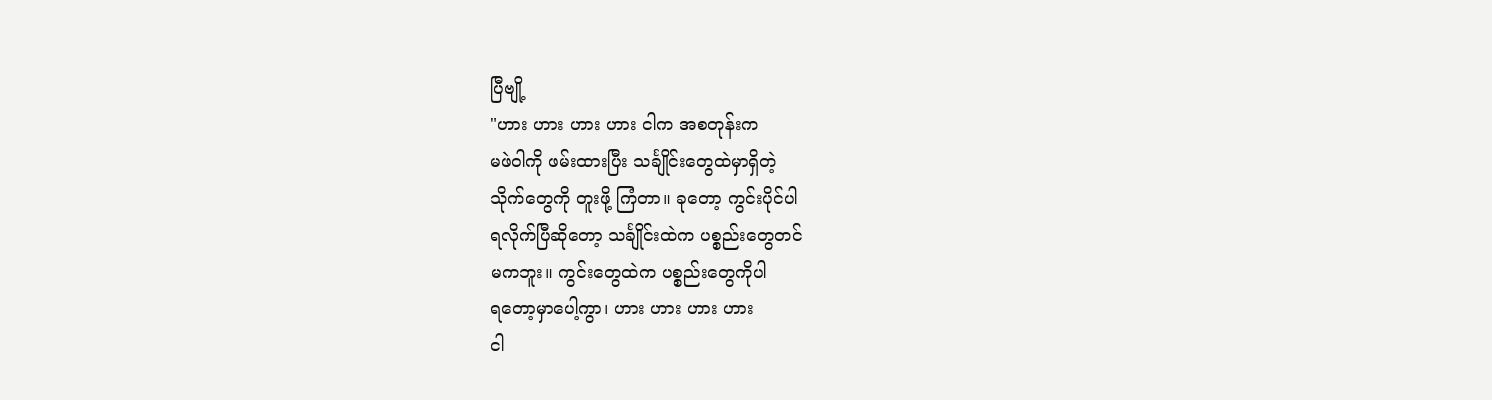ပြီဗျို့
"ဟား ဟား ဟား ဟား ငါက အစတုန်းက
မဖဲဝါကို ဖမ်းထားပြီး သင်္ချိုင်းတွေထဲမှာရှိတဲ့
သိုက်တွေကို တူးဖို့ ကြံတာ။ ခုတော့ ကွင်းပိုင်ပါ
ရလိုက်ပြီဆိုတော့ သင်္ချိုင်းထဲက ပစ္စည်းတွေတင်
မကဘူး။ ကွင်းတွေထဲက ပစ္စည်းတွေကိုပါ
ရတော့မှာပေါ့ကွာ၊ ဟား ဟား ဟား ဟား
ငါ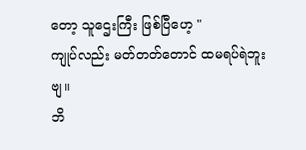တော့ သူဌေးကြီး ဖြစ်ပြီဟေ့ "
ကျုပ်လည်း မတ်တတ်တောင် ထမရပ်ရဲဘူးဗျ။
ဘိ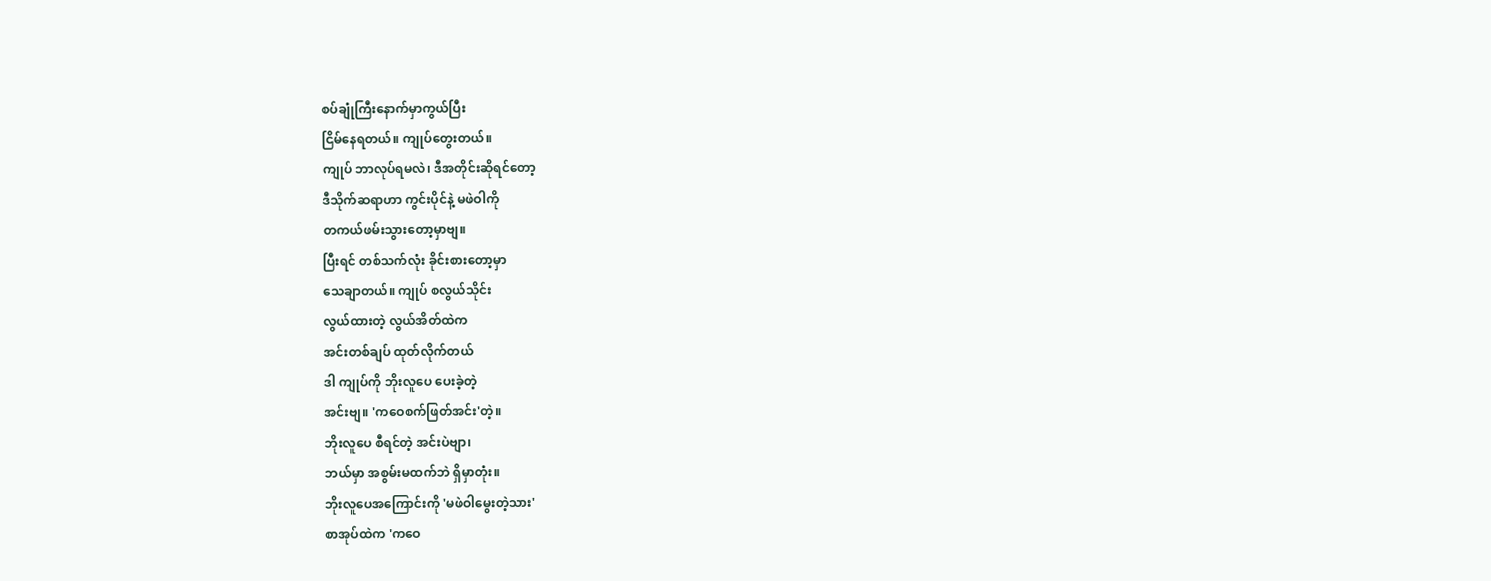စပ်ချုံကြီးနောက်မှာကွယ်ပြီး
ငြိမ်နေရတယ်။ ကျုပ်တွေးတယ်။
ကျုပ် ဘာလုပ်ရမလဲ၊ ဒီအတိုင်းဆိုရင်တော့
ဒီသိုက်ဆရာဟာ ကွင်းပိုင်နဲ့ မဖဲဝါကို
တကယ်ဖမ်းသွားတော့မှာဗျ။
ပြီးရင် တစ်သက်လုံး ခိုင်းစားတော့မှာ
သေချာတယ်။ ကျုပ် စလွယ်သိုင်း
လွယ်ထားတဲ့ လွယ်အိတ်ထဲက
အင်းတစ်ချပ် ထုတ်လိုက်တယ်
ဒါ ကျုပ်ကို ဘိုးလူပေ ပေးခဲ့တဲ့
အင်းဗျ။ 'ကဝေစက်ဖြတ်အင်း'တဲ့။
ဘိုးလူပေ စီရင်တဲ့ အင်းပဲဗျာ၊
ဘယ်မှာ အစွမ်းမထက်ဘဲ ရှိမှာတုံး။
ဘိုးလူပေအကြောင်းကို 'မဖဲဝါမွေးတဲ့သား'
စာအုပ်ထဲက 'ကဝေ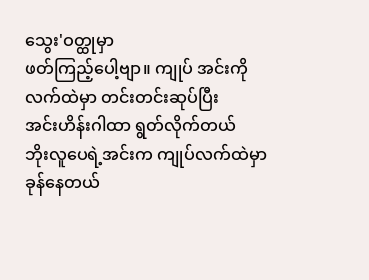သွေး'ဝတ္ထုမှာ
ဖတ်ကြည့်ပေါ့ဗျာ။ ကျုပ် အင်းကို
လက်ထဲမှာ တင်းတင်းဆုပ်ပြီး
အင်းဟိန်းဂါထာ ရွတ်လိုက်တယ်
ဘိုးလူပေရဲ့အင်းက ကျုပ်လက်ထဲမှာ ခုန်နေတယ်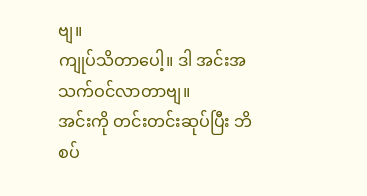ဗျ။
ကျုပ်သိတာပေါ့။ ဒါ အင်းအသက်ဝင်လာတာဗျ။
အင်းကို တင်းတင်းဆုပ်ပြီး ဘိစပ်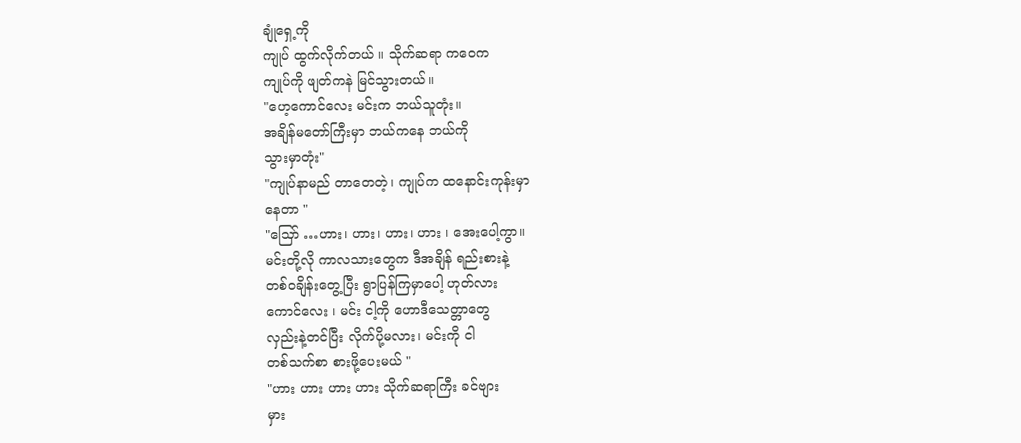ချုံရှေ့ကို
ကျုပ် ထွက်လိုက်တယ် ။ သိုက်ဆရာ ကဝေက
ကျုပ်ကို ဖျတ်ကနဲ မြင်သွားတယ်။
"ဟေ့ကောင်လေး မင်းက ဘယ်သူတုံး။
အချိန်မတော်ကြီးမှာ ဘယ်ကနေ ဘယ်ကို
သွားမှာတုံး"
"ကျုပ်နာမည် တာတေတဲ့၊ ကျုပ်က ထနောင်းကုန်းမှာ
နေတာ "
"သြော် …ဟား၊ ဟား၊ ဟား၊ ဟား ၊ အေးပေါ့ကွာ။
မင်းတို့လို ကာလသားတွေက ဒီအချိန် ရည်းစားနဲ့
တစ်ဝချိန်းတွေ့ပြီး ရွာပြန်ကြမှာပေါ့ ဟုတ်လား
ကောင်လေး ၊ မင်း ငါ့ကို ဟောဒီသေတ္တာတွေ
လှည်းနဲ့တင်ပြီး လိုက်ပို့မလား၊ မင်းကို ငါ
တစ်သက်စာ စားဖို့ပေးမယ် "
"ဟား ဟား ဟား ဟား သိုက်ဆရာကြီး ခင်ဗျား
မှား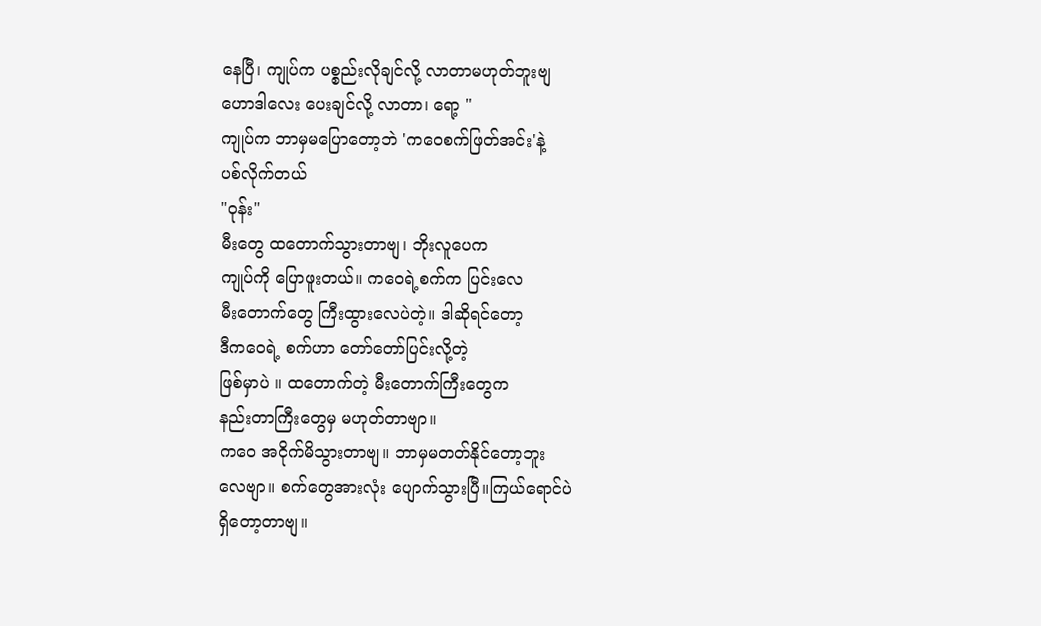နေပြီ၊ ကျုပ်က ပစ္စည်းလိုချင်လို့ လာတာမဟုတ်ဘူးဗျ
ဟောဒါလေး ပေးချင်လို့ လာတာ၊ ရော့ "
ကျုပ်က ဘာမှမပြောတော့ဘဲ 'ကဝေစက်ဖြတ်အင်း'နဲ့
ပစ်လိုက်တယ်
"ဝုန်း"
မီးတွေ ထတောက်သွားတာဗျ၊ ဘိုးလူပေက
ကျုပ်ကို ပြောဖူးတယ်။ ကဝေရဲ့စက်က ပြင်းလေ
မီးတောက်တွေ ကြီးထွားလေပဲတဲ့။ ဒါဆိုရင်တော့
ဒီကဝေရဲ့ စက်ဟာ တော်တော်ပြင်းလို့တဲ့
ဖြစ်မှာပဲ ။ ထတောက်တဲ့ မီးတောက်ကြီးတွေက
နည်းတာကြီးတွေမှ မဟုတ်တာဗျာ။
ကဝေ အငိုက်မိသွားတာဗျ။ ဘာမှမတတ်နိုင်တော့ဘူး
လေဗျာ။ စက်တွေအားလုံး ပျောက်သွားပြီ။ကြယ်ရောင်ပဲ
ရှိတော့တာဗျ။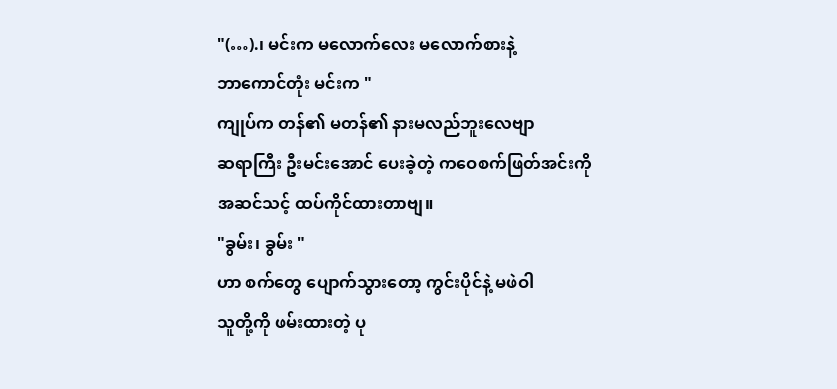"(…).၊ မင်းက မလောက်လေး မလောက်စားနဲ့
ဘာကောင်တုံး မင်းက "
ကျုပ်က တန်၏ မတန်၏ နားမလည်ဘူးလေဗျာ
ဆရာကြီး ဦးမင်းအောင် ပေးခဲ့တဲ့ ကဝေစက်ဖြတ်အင်းကို
အဆင်သင့် ထပ်ကိုင်ထားတာဗျ။
"ခွမ်း၊ ခွမ်း "
ဟာ စက်တွေ ပျောက်သွားတော့ ကွင်းပိုင်နဲ့ မဖဲဝါ
သူတို့ကို ဖမ်းထားတဲ့ ပု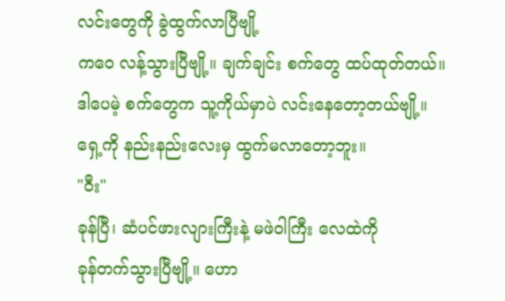လင်းတွေကို ခွဲထွက်လာပြီဗျို့
ကဝေ လန့်သွားပြီဗျို့။ ချက်ချင်း စက်တွေ ထပ်ထုတ်တယ်။
ဒါပေမဲ့ စက်တွေက သူ့ကိုယ်မှာပဲ လင်းနေတော့တယ်ဗျို့။
ရှေ့ကို နည်းနည်းလေးမှ ထွက်မလာတော့ဘူး။
"ဝီး"
ခုန်ပြီ၊ ဆံပင်ဖားလျားကြီးနဲ့ မဖဲဝါကြီး လေထဲကို
ခုန်တက်သွားပြီဗျို့။ ဟော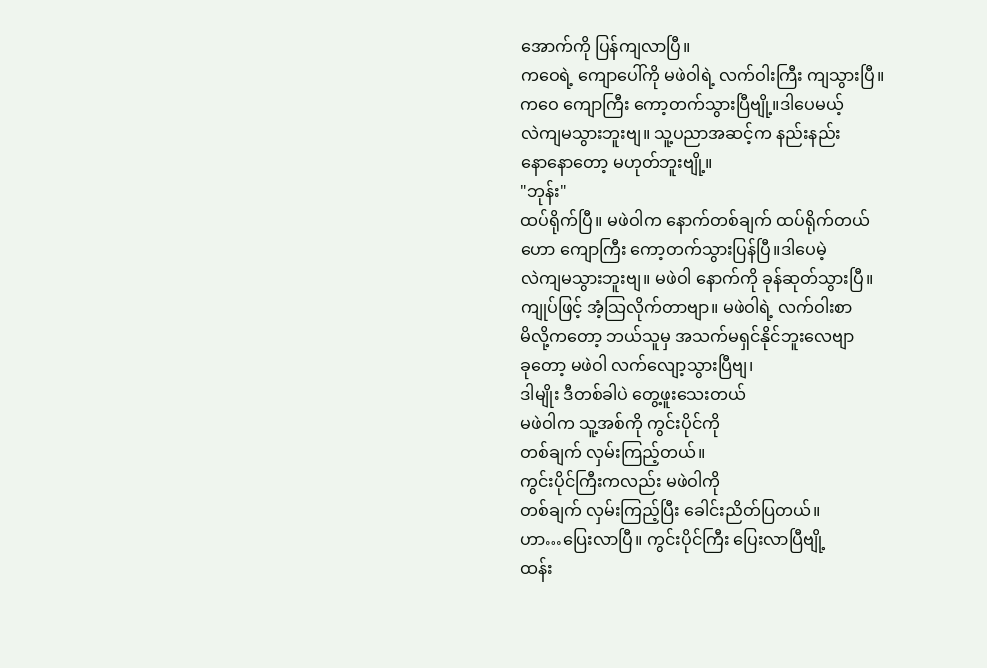အောက်ကို ပြန်ကျလာပြီ။
ကဝေရဲ့ ကျောပေါ်ကို မဖဲဝါရဲ့ လက်ဝါးကြီး ကျသွားပြီ။
ကဝေ ကျောကြီး ကော့တက်သွားပြီဗျို့။ဒါပေမယ့်
လဲကျမသွားဘူးဗျ။ သူ့ပညာအဆင့်က နည်းနည်း
နောနောတော့ မဟုတ်ဘူးဗျို့။
"ဘုန်း"
ထပ်ရိုက်ပြီ။ မဖဲဝါက နောက်တစ်ချက် ထပ်ရိုက်တယ်
ဟော ကျောကြီး ကော့တက်သွားပြန်ပြီ။ဒါပေမဲ့
လဲကျမသွားဘူးဗျ။ မဖဲဝါ နောက်ကို ခုန်ဆုတ်သွားပြီ။
ကျုပ်ဖြင့် အံ့သြလိုက်တာဗျာ။ မဖဲဝါရဲ့ လက်ဝါးစာ
မိလို့ကတော့ ဘယ်သူမှ အသက်မရှင်နိုင်ဘူးလေဗျာ
ခုတော့ မဖဲဝါ လက်လျော့သွားပြီဗျ၊
ဒါမျိုး ဒီတစ်ခါပဲ တွေ့ဖူးသေးတယ်
မဖဲဝါက သူ့အစ်ကို ကွင်းပိုင်ကို
တစ်ချက် လှမ်းကြည့်တယ်။
ကွင်းပိုင်ကြီးကလည်း မဖဲဝါကို
တစ်ချက် လှမ်းကြည့်ပြီး ခေါင်းညိတ်ပြတယ်။
ဟာ…ပြေးလာပြီ။ ကွင်းပိုင်ကြီး ပြေးလာပြီဗျို့
ထန်း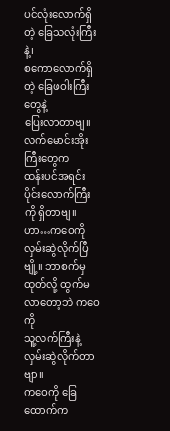ပင်လုံးလောက်ရှိတဲ့ ခြေသလုံးကြီးနဲ့၊
စကောလောက်ရှိတဲ့ ခြေဖဝါးကြီးတွေနဲ့
ပြေးလာတာဗျ။ လက်မောင်းအိုးကြီးတွေက
ထန်းပင်အရင်းပိုင်းလောက်ကြီးကို ရှိတာဗျ။
ဟာ…ကဝေကို လှမ်းဆွဲလိုက်ပြီဗျို့။ ဘာစက်မှ
ထုတ်လို့ ထွက်မလာတော့ဘဲ ကဝေကို
သူ့လက်ကြီးနဲ့ လှမ်းဆွဲလိုက်တာဗျာ။
ကဝေကို ခြေထောက်က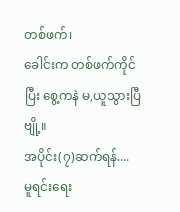တစ်ဖက်၊
ခေါင်းက တစ်ဖက်ကိုင်ပြီး စွေ့ကနဲ မ,ယူသွားပြီဗျို့။
အပိုင်း(၇)ဆက်ရန်....
မူရင်းရေး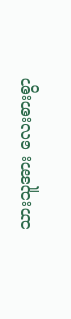သားသူအား လေးစားစွာ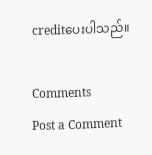creditပေးပါသည်။

Comments
Post a Comment